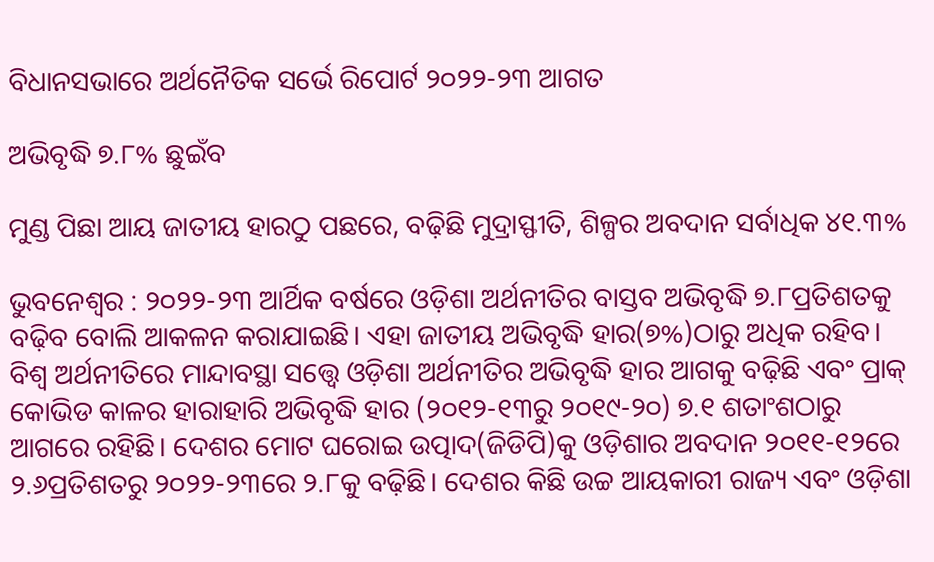ବିଧାନସଭାରେ ଅର୍ଥନୈତିକ ସର୍ଭେ ରିପୋର୍ଟ ୨୦୨୨-୨୩ ଆଗତ

ଅଭିବୃଦ୍ଧି ୭.୮% ଛୁଇଁବ

ମୁଣ୍ଡ ପିଛା ଆୟ ଜାତୀୟ ହାରଠୁ ପଛରେ, ବଢ଼ିଛି ମୁଦ୍ରାସ୍ଫୀତି, ଶିଳ୍ପର ଅବଦାନ ସର୍ବାଧିକ ୪୧.୩%

ଭୁବନେଶ୍ୱର : ୨୦୨୨-୨୩ ଆର୍ଥିକ ବର୍ଷରେ ଓଡ଼ିଶା ଅର୍ଥନୀତିର ବାସ୍ତବ ଅଭିବୃଦ୍ଧି ୭.୮ପ୍ରତିଶତକୁ ବଢ଼ିବ ବୋଲି ଆକଳନ କରାଯାଇଛି। ଏହା ଜାତୀୟ ଅଭିବୃଦ୍ଧି ହାର(୭%)ଠାରୁ ଅଧିକ ରହିବ। ବିଶ୍ୱ ଅର୍ଥନୀତିରେ ମାନ୍ଦାବସ୍ଥା ସତ୍ତ୍ୱେ ଓଡ଼ିଶା ଅର୍ଥନୀତିର ଅଭିବୃଦ୍ଧି ହାର ଆଗକୁ ବଢ଼ିଛି ଏବଂ ପ୍ରାକ୍‌ କୋଭିଡ କାଳର ହାରାହାରି ଅଭିବୃଦ୍ଧି ହାର (୨୦୧୨-୧୩ରୁ ୨୦୧୯-୨୦) ୭.୧ ଶତାଂଶଠାରୁ ଆଗରେ ରହିଛି। ଦେଶର ମୋଟ ଘରୋଇ ଉତ୍ପାଦ(ଜିଡିପି)କୁ ଓଡ଼ିଶାର ଅବଦାନ ୨୦୧୧-୧୨ରେ ୨.୬ପ୍ରତିଶତରୁ ୨୦୨୨-୨୩ରେ ୨.୮କୁ ବଢ଼ିଛି। ଦେଶର କିଛି ଉଚ୍ଚ ଆୟକାରୀ ରାଜ୍ୟ ଏବଂ ଓଡ଼ିଶା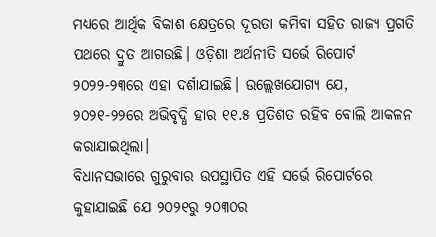ମଧ୍ୟରେ ଆର୍ଥିକ ବିକାଶ କ୍ଷେତ୍ରରେ ଦୂରତା କମିବା ସହିତ ରାଜ୍ୟ ପ୍ରଗତି ପଥରେ ଦ୍ରୁତ ଆଗଉଛି। ଓଡ଼ିଶା ଅର୍ଥନୀତି ସର୍ଭେ ରିପୋର୍ଟ ୨୦୨୨-୨୩ରେ ଏହା ଦର୍ଶାଯାଇଛି। ଉଲ୍ଲେଖଯୋଗ୍ୟ ଯେ, ୨୦୨୧-୨୨ରେ ଅଭିବୃଦ୍ଧି ହାର ୧୧.୫ ପ୍ରତିଶତ ରହିବ ବୋଲି ଆକଳନ କରାଯାଇଥିଲା।
ବିଧାନସଭାରେ ଗୁରୁବାର ଉପସ୍ଥାପିତ ଏହି ସର୍ଭେ ରିପୋର୍ଟରେ କୁହାଯାଇଛି ଯେ ୨୦୨୧ରୁ ୨୦୩୦ର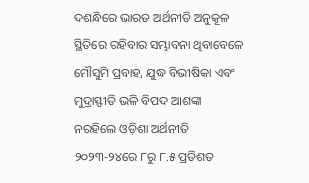ଦଶନ୍ଧିରେ ଭାରତ ଅର୍ଥନୀତି ଅନୁକୂଳ ସ୍ଥିତିରେ ରହିବାର ସମ୍ଭାବନା ଥିବାବେଳେ ମୌସୁମି ପ୍ରବାହ, ଯୁଦ୍ଧ ବିଭୀଷିକା ଏବଂ ମୁଦ୍ରାସ୍ଫୀତି ଭଳି ବିପଦ ଆଶଙ୍କା ନରହିଲେ ଓଡ଼ିଶା ଅର୍ଥନୀତି ୨୦୨୩-୨୪ରେ ୮ରୁ ୮.୫ ପ୍ରତିଶତ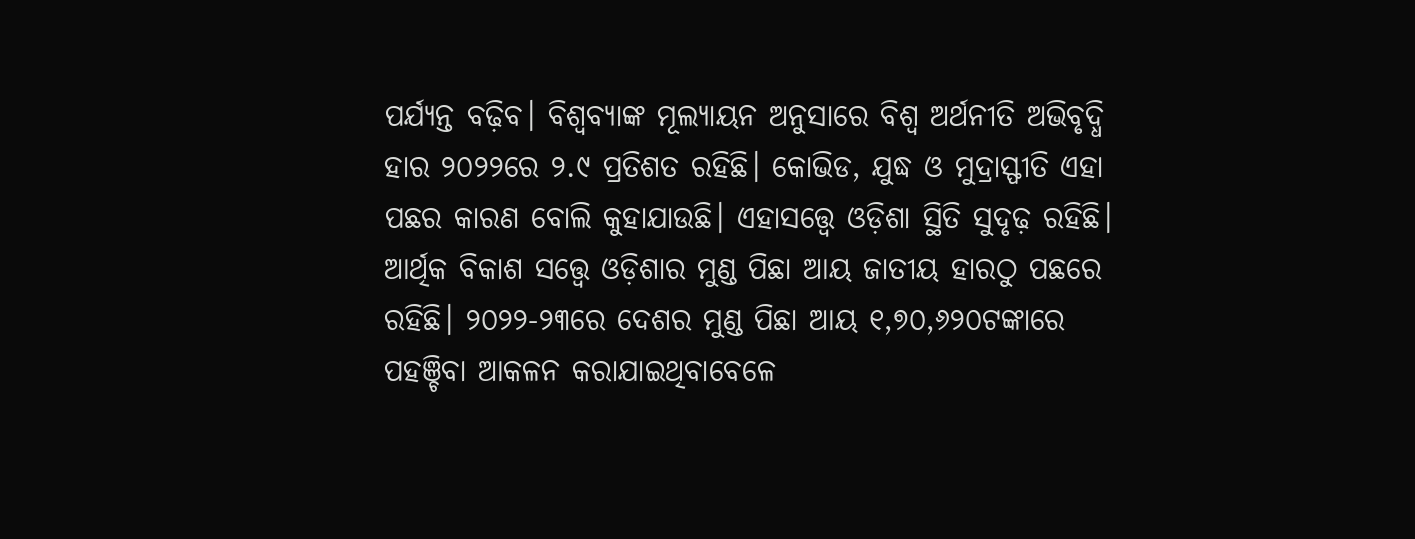ପର୍ଯ୍ୟନ୍ତ ବଢ଼ିବ। ବିଶ୍ୱବ୍ୟାଙ୍କ ମୂଲ୍ୟାୟନ ଅନୁସାରେ ବିଶ୍ୱ ଅର୍ଥନୀତି ଅଭିବୃଦ୍ଧି ହାର ୨୦୨୨ରେ ୨.୯ ପ୍ରତିଶତ ରହିଛି। କୋଭିଡ, ଯୁଦ୍ଧ ଓ ମୁଦ୍ରାସ୍ଫୀତି ଏହା ପଛର କାରଣ ବୋଲି କୁହାଯାଉଛି। ଏହାସତ୍ତ୍ବେ ଓଡ଼ିଶା ସ୍ଥିତି ସୁଦୃଢ଼ ରହିଛି।
ଆର୍ଥିକ ବିକାଶ ସତ୍ତ୍ୱେ ଓଡ଼ିଶାର ମୁଣ୍ଡ ପିଛା ଆୟ ଜାତୀୟ ହାରଠୁ ପଛରେ ରହିଛି। ୨୦୨୨-୨୩ରେ ଦେଶର ମୁଣ୍ଡ ପିଛା ଆୟ ୧,୭୦,୬୨୦ଟଙ୍କାରେ ପହଞ୍ଚିବା ଆକଳନ କରାଯାଇଥିବାବେଳେ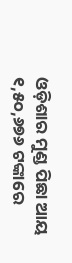ଓଡ଼ିଶାର ମୁଣ୍ଡ ପିଛା ଆୟ ୧,୫୦,୬୭୬ ଟଙ୍କାରେ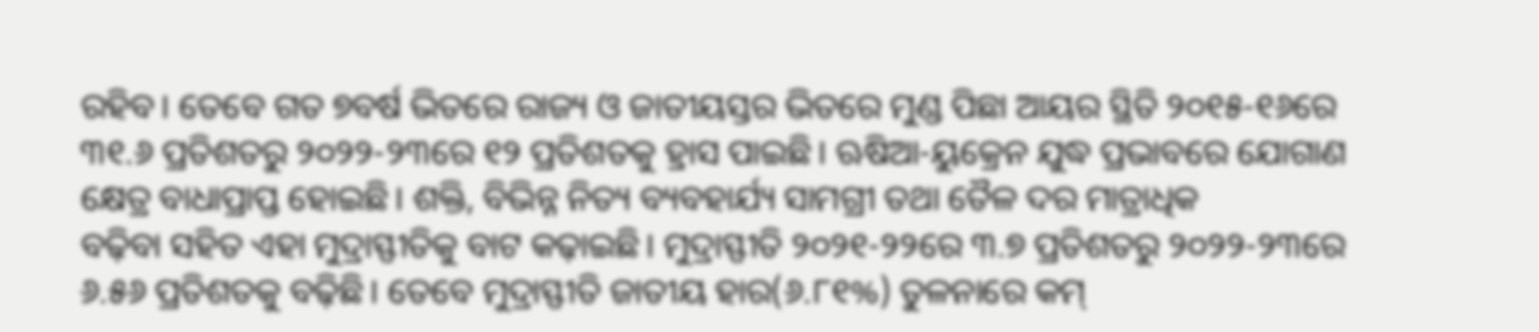ରହିବ। ତେବେ ଗତ ୭ବର୍ଷ ଭିତରେ ରାଜ୍ୟ ଓ ଜାତୀୟସ୍ତର ଭିତରେ ମୁଣ୍ଡ ପିଛା ଆୟର ସ୍ଥିତି ୨୦୧୫-୧୬ରେ ୩୧.୬ ପ୍ରତିଶତରୁ ୨୦୨୨-୨୩ରେ ୧୨ ପ୍ରତିଶତକୁ ହ୍ରାସ ପାଇଛି। ଋଷିଆ-ୟୁକ୍ରେନ ଯୁଦ୍ଧ ପ୍ରଭାବରେ ଯୋଗାଣ କ୍ଷେତ୍ର ବାଧାପ୍ରାପ୍ତ ହୋଇଛି। ଶକ୍ତି, ବିଭିନ୍ନ ନିତ୍ୟ ବ୍ୟବହାର୍ଯ୍ୟ ସାମଗ୍ରୀ ତଥା ତୈଳ ଦର ମାତ୍ରାଧିକ
ବଢ଼ିବା ସହିତ ଏହା ମୁଦ୍ରାସ୍ଫୀତିକୁ ବାଟ କଢ଼ାଇଛି। ମୁଦ୍ରାସ୍ଫୀତି ୨୦୨୧-୨୨ରେ ୩.୭ ପ୍ରତିଶତରୁ ୨୦୨୨-୨୩ରେ ୬.୫୬ ପ୍ରତିଶତକୁ ବଢ଼ିଛି। ତେବେ ମୁଦ୍ରାସ୍ଫୀତି ଜାତୀୟ ହାର(୬.୮୧%) ତୁଳନାରେ କମ୍‌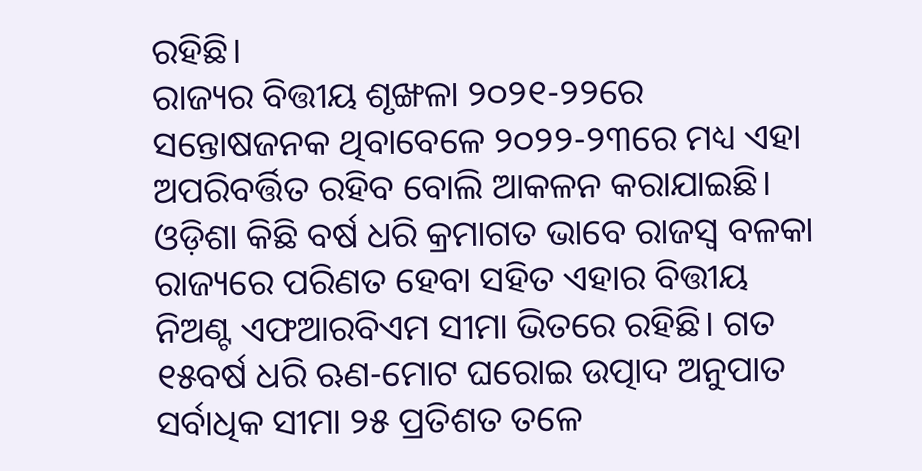ରହିଛି।
ରାଜ୍ୟର ବିତ୍ତୀୟ ଶୃଙ୍ଖଳା ୨୦୨୧-୨୨ରେ ସନ୍ତୋଷଜନକ ଥିବାବେଳେ ୨୦୨୨-୨୩ରେ ମଧ୍ୟ ଏହା ଅପରିବର୍ତ୍ତିତ ରହିବ ବୋଲି ଆକଳନ କରାଯାଇଛି। ଓଡ଼ିଶା କିଛି ବର୍ଷ ଧରି କ୍ରମାଗତ ଭାବେ ରାଜସ୍ୱ ବଳକା ରାଜ୍ୟରେ ପରିଣତ ହେବା ସହିତ ଏହାର ବିତ୍ତୀୟ ନିଅଣ୍ଟ ଏଫଆରବିଏମ ସୀମା ଭିତରେ ରହିଛି। ଗତ ୧୫ବର୍ଷ ଧରି ଋଣ-ମୋଟ ଘରୋଇ ଉତ୍ପାଦ ଅନୁପାତ ସର୍ବାଧିକ ସୀମା ୨୫ ପ୍ରତିଶତ ତଳେ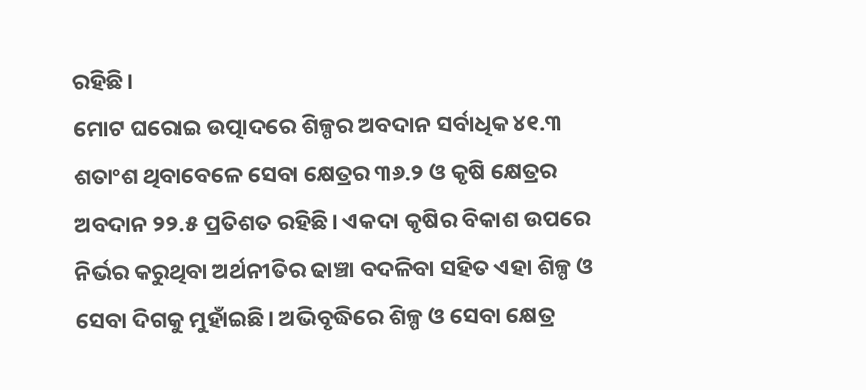ରହିଛି।
ମୋଟ ଘରୋଇ ଉତ୍ପାଦରେ ଶିଳ୍ପର ଅବଦାନ ସର୍ବାଧିକ ୪୧.୩ ଶତାଂଶ ଥିବାବେଳେ ସେବା କ୍ଷେତ୍ରର ୩୬.୨ ଓ କୃଷି କ୍ଷେତ୍ରର ଅବଦାନ ୨୨.୫ ପ୍ରତିଶତ ରହିଛି। ଏକଦା କୃଷିର ବିକାଶ ଉପରେ ନିର୍ଭର କରୁଥିବା ଅର୍ଥନୀତିର ଢାଞ୍ଚା ବଦଳିବା ସହିତ ଏହା ଶିଳ୍ପ ଓ ସେବା ଦିଗକୁ ମୁହାଁଇଛି। ଅଭିବୃଦ୍ଧିରେ ଶିଳ୍ପ ଓ ସେବା କ୍ଷେତ୍ର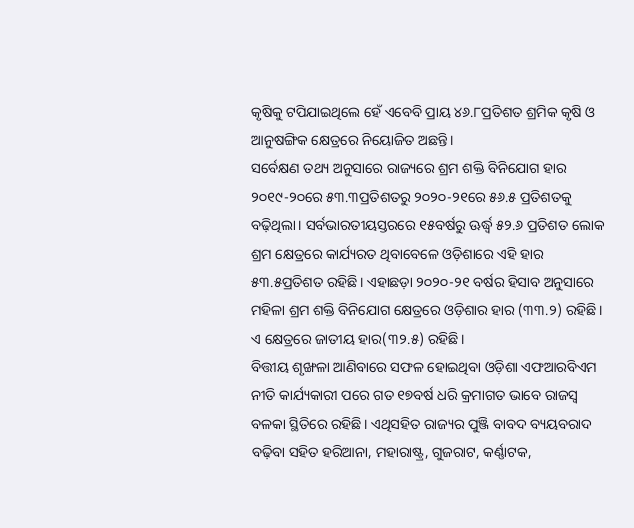କୃଷିକୁ ଟପିଯାଇଥିଲେ ହେଁ ଏବେବି ପ୍ରାୟ ୪୬.୮ପ୍ରତିଶତ ଶ୍ରମିକ କୃଷି ଓ ଆନୁଷଙ୍ଗିକ କ୍ଷେତ୍ରରେ ନିୟୋଜିତ ଅଛନ୍ତି।
ସର୍ବେକ୍ଷଣ ତଥ୍ୟ ଅନୁସାରେ ରାଜ୍ୟରେ ଶ୍ରମ ଶକ୍ତି ବିନିଯୋଗ ହାର ୨୦୧୯-୨୦ରେ ୫୩.୩ପ୍ରତିଶତରୁ ୨୦୨୦-୨୧ରେ ୫୬.୫ ପ୍ରତିଶତକୁ ବଢ଼ିଥିଲା। ସର୍ବଭାରତୀୟସ୍ତରରେ ୧୫ବର୍ଷରୁ ଊର୍ଦ୍ଧ୍ବ ୫୨.୬ ପ୍ରତିଶତ ଲୋକ ଶ୍ରମ କ୍ଷେତ୍ରରେ କାର୍ଯ୍ୟରତ ଥିବାବେଳେ ଓଡ଼ିଶାରେ ଏହି ହାର ୫୩.୫ପ୍ରତିଶତ ରହିଛି। ଏହାଛଡ଼ା ୨୦୨୦-୨୧ ବର୍ଷର ହିସାବ ଅନୁସାରେ ମହିଳା ଶ୍ରମ ଶକ୍ତି ବିନିଯୋଗ କ୍ଷେତ୍ରରେ ଓଡ଼ିଶାର ହାର (୩୩.୨) ରହିଛି। ଏ କ୍ଷେତ୍ରରେ ଜାତୀୟ ହାର(୩୨.୫) ରହିଛି।
ବିତ୍ତୀୟ ଶୃଙ୍ଖଳା ଆଣିବାରେ ସଫଳ ହୋଇଥିବା ଓଡ଼ିଶା ଏଫଆରବିଏମ ନୀତି କାର୍ଯ୍ୟକାରୀ ପରେ ଗତ ୧୭ବର୍ଷ ଧରି କ୍ରମାଗତ ଭାବେ ରାଜସ୍ୱ ବଳକା ସ୍ଥିତିରେ ରହିଛି। ଏଥିସହିତ ରାଜ୍ୟର ପୁଞ୍ଜି ବାବଦ ବ୍ୟୟବରାଦ ବଢ଼ିବା ସହିତ ହରିଆନା, ମହାରାଷ୍ଟ୍ର, ଗୁଜରାଟ, କର୍ଣ୍ଣାଟକ,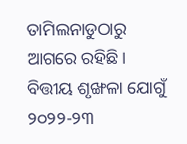ତାମିଲନାଡୁଠାରୁ ଆଗରେ ରହିଛି। ବିତ୍ତୀୟ ଶୃଙ୍ଖଳା ଯୋଗୁଁ ୨୦୨୨-୨୩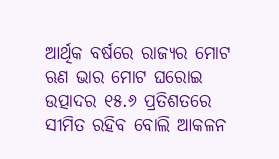ଆର୍ଥିକ ବର୍ଷରେ ରାଜ୍ୟର ମୋଟ ଋଣ ଭାର ମୋଟ ଘରୋଇ ଉତ୍ପାଦର ୧୫.୬ ପ୍ରତିଶତରେ ସୀମିତ ରହିବ ବୋଲି ଆକଳନ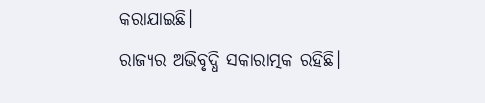କରାଯାଇଛି।
ରାଜ୍ୟର ଅଭିବୃଦ୍ଧି ସକାରାତ୍ମକ ରହିଛି।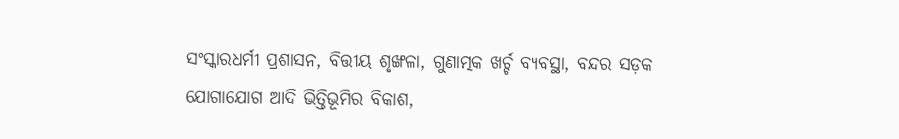ସଂସ୍କାରଧର୍ମୀ ପ୍ରଶାସନ, ବିତ୍ତୀୟ ଶୃଙ୍ଖଳା, ଗୁଣାତ୍ମକ ଖର୍ଚ୍ଚ ବ୍ୟବସ୍ଥା, ବନ୍ଦର ସଡ଼କ ଯୋଗାଯୋଗ ଆଦି ଭିତ୍ତିଭୂମିର ବିକାଶ,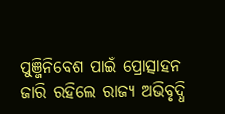ପୁଞ୍ଜିନିବେଶ ପାଇଁ ପ୍ରୋତ୍ସାହନ ଜାରି ରହିଲେ ରାଜ୍ୟ ଅଭିବୃଦ୍ଧି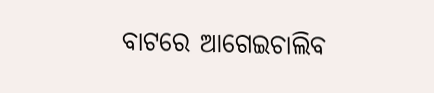ବାଟରେ ଆଗେଇଚାଲିବ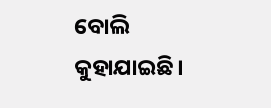ବୋଲି କୁହାଯାଇଛି।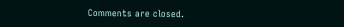Comments are closed.